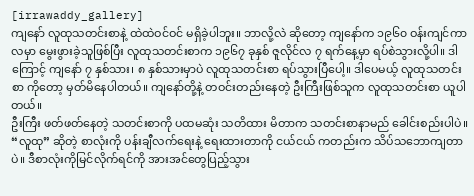[irrawaddy_gallery]
ကျနော် လူထုသတင်းစာနဲ့ ထဲထဲဝင်ဝင် မရှိခဲ့ပါဘူး။ ဘာလို့လဲ ဆိုတော့ ကျနော်က ၁၉၆၀ ဝန်းကျင်ကာလမှာ မွေးဖွားခဲ့သူဖြစ်ပြီး လူထုသတင်းစာက ၁၉၆၇ ခုနှစ် ဇူလိုင်လ ၇ ရက်နေ့မှာ ရပ်စဲသွားလို့ပါ။ ဒါကြောင့် ကျနော် ၇ နှစ်သား၊ ၈ နှစ်သားမှာပဲ လူထုသတင်းစာ ရပ်သွားပြီပေါ့။ ဒါပေမယ့် လူထုသတင်းစာ ကိုတော့ မှတ်မိနေပါတယ်။ ကျနော်တို့နဲ့ တဝင်းတည်းနေတဲ့ ဦးကြီးဖြစ်သူက လူထုသတင်းစာ ယူပါတယ်။
ဦးကြီး ဖတ်ဖတ်နေတဲ့ သတင်းစာကို ပထမဆုံး သတိထား မိတာက သတင်းစာနာမည် ခေါင်းစည်းပါပဲ။ “လူထု” ဆိုတဲ့ စာလုံးကို ပန်းချီလက်ရေးနဲ့ ရေးထားတာကို ငယ်ငယ် ကတည်းက သိပ်သဘောကျတာပဲ။ ဒီစာလုံးကိုမြင်လိုက်ရင်ကို အားအင်တွေပြည့်သွား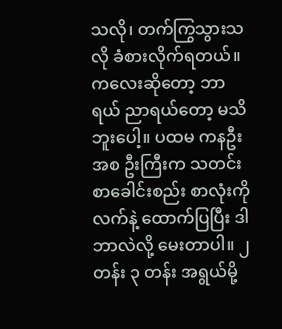သလို၊ တက်ကြွသွားသလို ခံစားလိုက်ရတယ်။ ကလေးဆိုတော့ ဘာရယ် ညာရယ်တော့ မသိဘူးပေါ့။ ပထမ ကနဦးအစ ဦးကြီးက သတင်းစာခေါင်းစည်း စာလုံးကို လက်နဲ့ ထောက်ပြပြီး ဒါဘာလဲလို့ မေးတာပါ။ ၂ တန်း ၃ တန်း အရွယ်မို့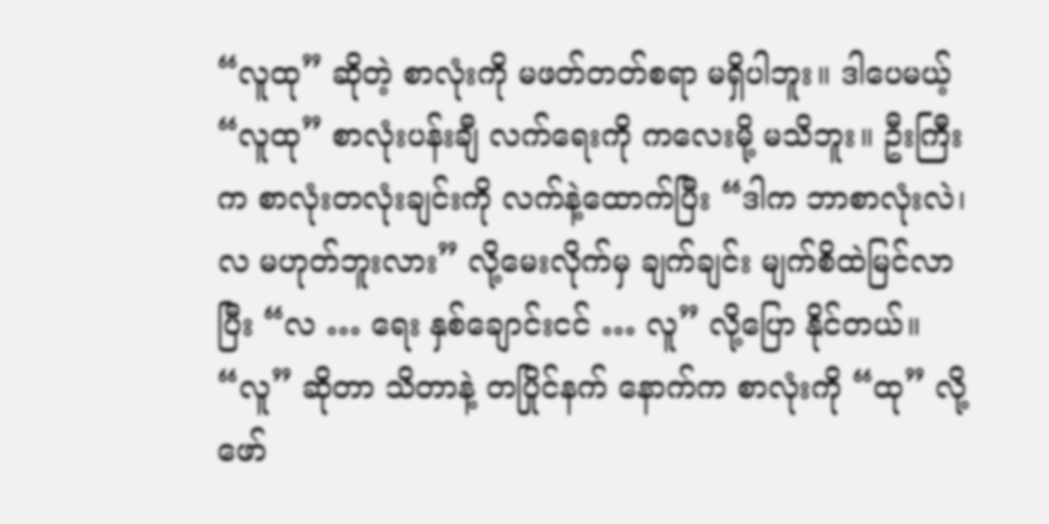“လူထု” ဆိုတဲ့ စာလုံးကို မဖတ်တတ်စရာ မရှိပါဘူး။ ဒါပေမယ့် “လူထု” စာလုံးပန်းချီ လက်ရေးကို ကလေးမို့ မသိဘူး။ ဦးကြီးက စာလုံးတလုံးချင်းကို လက်နဲ့ထောက်ပြီး “ဒါက ဘာစာလုံးလဲ၊ လ မဟုတ်ဘူးလား” လို့မေးလိုက်မှ ချက်ချင်း မျက်စိထဲမြင်လာပြီး “လ … ရေး နှစ်ချောင်းငင် … လူ” လို့ပြော နိုင်တယ်။ “လူ” ဆိုတာ သိတာနဲ့ တပြိုင်နက် နောက်က စာလုံးကို “ထု” လို့ ဖော်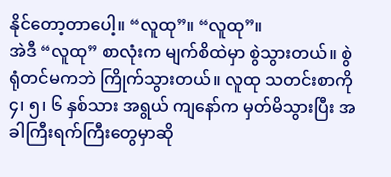နိုင်တော့တာပေါ့။ “လူထု”။ “လူထု”။
အဲဒီ “လူထု” စာလုံးက မျက်စိထဲမှာ စွဲသွားတယ်။ စွဲရုံတင်မကဘဲ ကြိုက်သွားတယ်။ လူထု သတင်းစာကို ၄၊ ၅၊ ၆ နှစ်သား အရွယ် ကျနော်က မှတ်မိသွားပြီး အခါကြီးရက်ကြီးတွေမှာဆို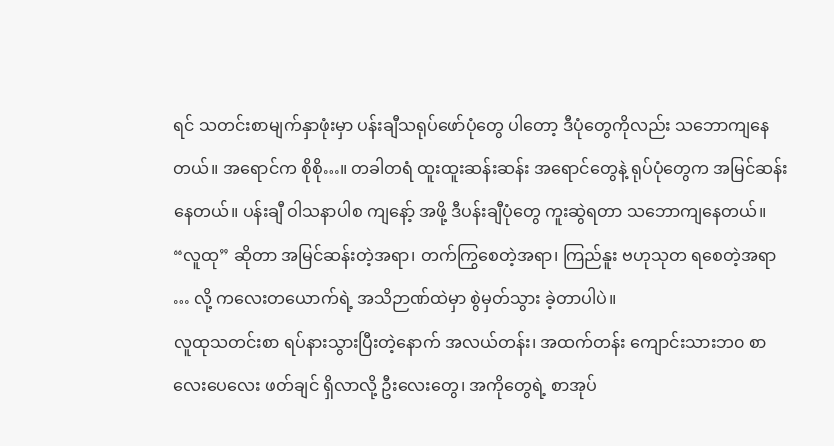ရင် သတင်းစာမျက်နှာဖုံးမှာ ပန်းချီသရုပ်ဖော်ပုံတွေ ပါတော့ ဒီပုံတွေကိုလည်း သဘောကျနေတယ်။ အရောင်က စိုစို…။ တခါတရံ ထူးထူးဆန်းဆန်း အရောင်တွေနဲ့ ရုပ်ပုံတွေက အမြင်ဆန်း နေတယ်။ ပန်းချီ ဝါသနာပါစ ကျနော့် အဖို့ ဒီပန်းချီပုံတွေ ကူးဆွဲရတာ သဘောကျနေတယ်။ “လူထု” ဆိုတာ အမြင်ဆန်းတဲ့အရာ၊ တက်ကြွစေတဲ့အရာ၊ ကြည်နူး ဗဟုသုတ ရစေတဲ့အရာ … လို့ ကလေးတယောက်ရဲ့ အသိဉာဏ်ထဲမှာ စွဲမှတ်သွား ခဲ့တာပါပဲ။
လူထုသတင်းစာ ရပ်နားသွားပြီးတဲ့နောက် အလယ်တန်း၊ အထက်တန်း ကျောင်းသားဘ၀ စာလေးပေလေး ဖတ်ချင် ရှိလာလို့ ဦးလေးတွေ၊ အကိုတွေရဲ့ စာအုပ်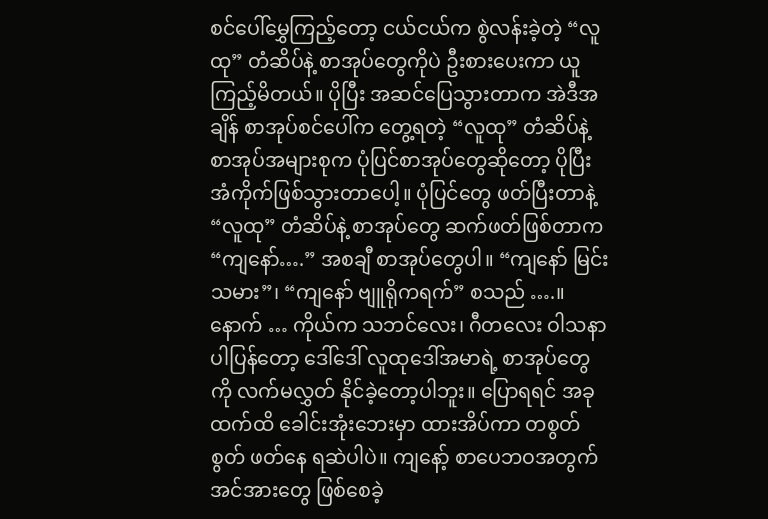စင်ပေါ်မွှေကြည့်တော့ ငယ်ငယ်က စွဲလန်းခဲ့တဲ့ “လူထု” တံဆိပ်နဲ့ စာအုပ်တွေကိုပဲ ဦးစားပေးကာ ယူကြည့်မိတယ်။ ပိုပြီး အဆင်ပြေသွားတာက အဲဒီအချိန် စာအုပ်စင်ပေါ်က တွေ့ရတဲ့ “လူထု” တံဆိပ်နဲ့ စာအုပ်အများစုက ပုံပြင်စာအုပ်တွေဆိုတော့ ပိုပြီး အံကိုက်ဖြစ်သွားတာပေါ့။ ပုံပြင်တွေ ဖတ်ပြီးတာနဲ့ “လူထု” တံဆိပ်နဲ့ စာအုပ်တွေ ဆက်ဖတ်ဖြစ်တာက “ကျနော်….” အစချီ စာအုပ်တွေပါ။ “ကျနော် မြင်းသမား”၊ “ကျနော် ဗျူရိုကရက်” စသည် ….။ နောက် … ကိုယ်က သဘင်လေး၊ ဂီတလေး ဝါသနာပါပြန်တော့ ဒေါ်ဒေါ် လူထုဒေါ်အမာရဲ့ စာအုပ်တွေကို လက်မလွှတ် နိုင်ခဲ့တော့ပါဘူး။ ပြောရရင် အခုထက်ထိ ခေါင်းအုံးဘေးမှာ ထားအိပ်ကာ တစွတ်စွတ် ဖတ်နေ ရဆဲပါပဲ။ ကျနော့် စာပေဘဝအတွက် အင်အားတွေ ဖြစ်စေခဲ့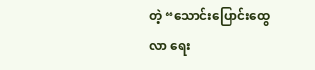တဲ့ “သောင်းပြောင်းထွေလာ ရေး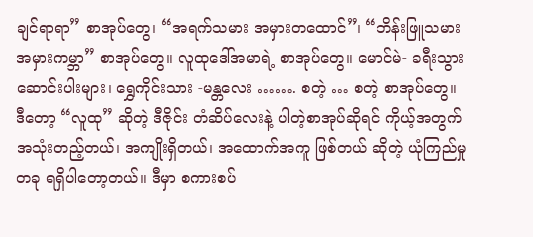ချင်ရာရာ” စာအုပ်တွေ၊ “အရက်သမား အမှားတထောင်”၊ “ဘိန်းဖြူသမား အမှားကမ္ဘာ” စာအုပ်တွေ။ လူထုဒေါ်အမာရဲ့ စာအုပ်တွေ။ မောင်မဲ- ခရီးသွား ဆောင်းပါးများ၊ ရွှေကိုင်းသား -မန္တလေး ……. စတဲ့ … စတဲ့ စာအုပ်တွေ။
ဒီတော့ “လူထု” ဆိုတဲ့ ဒီဇိုင်း တံဆိပ်လေးနဲ့ ပါတဲ့စာအုပ်ဆိုရင် ကိုယ့်အတွက် အသုံးတည့်တယ်၊ အကျိုးရှိတယ်၊ အထောက်အကူ ဖြစ်တယ် ဆိုတဲ့ ယုံကြည်မှု တခု ရရှိပါတော့တယ်။ ဒီမှာ စကားစပ်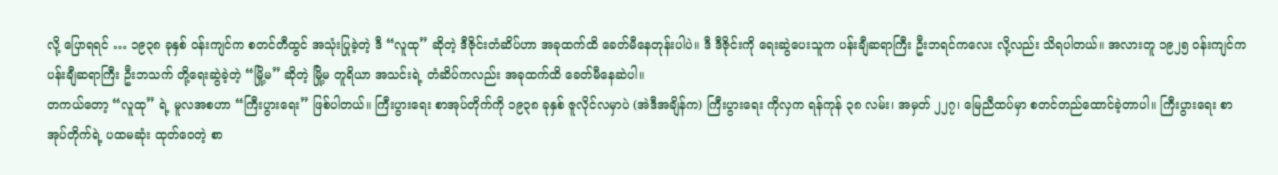လို့ ပြောရရင် … ၁၉၃၈ ခုနှစ် ဝန်းကျင်က စတင်တီထွင် အသုံးပြုခဲ့တဲ့ ဒီ “လူထု” ဆိုတဲ့ ဒီဇိုင်းတံဆိပ်ဟာ အခုထက်ထိ ခေတ်မီနေတုန်းပါပဲ။ ဒီ ဒီဇိုင်းကို ရေးဆွဲပေးသူက ပန်းချီဆရာကြီး ဦးဘရင်ကလေး လို့လည်း သိရပါတယ်။ အလားတူ ၁၉၂၅ ဝန်းကျင်က ပန်းချီဆရာကြီး ဦးဘသက် တို့ရေးဆွဲခဲ့တဲ့ “မြို့မ” ဆိုတဲ့ မြို့မ တူရိယာ အသင်းရဲ့ တံဆိပ်ကလည်း အခုထက်ထိ ခေတ်မီနေဆဲပါ။
တကယ်တော့ “လူထု” ရဲ့ မူလအစဟာ “ကြီးပွားရေး” ဖြစ်ပါတယ်။ ကြီးပွားရေး စာအုပ်တိုက်ကို ၁၉၃၈ ခုနှစ် ဇူလိုင်လမှာပဲ (အဲဒီအချိန်က) ကြီးပွားရေး ကိုလှက ရန်ကုန် ၃၈ လမ်း၊ အမှတ် ၂၂၇၊ မြေညီထပ်မှာ စတင်တည်ထောင်ခဲ့တာပါ။ ကြီးပွားရေး စာအုပ်တိုက်ရဲ့ ပထမဆုံး ထုတ်ဝေတဲ့ စာ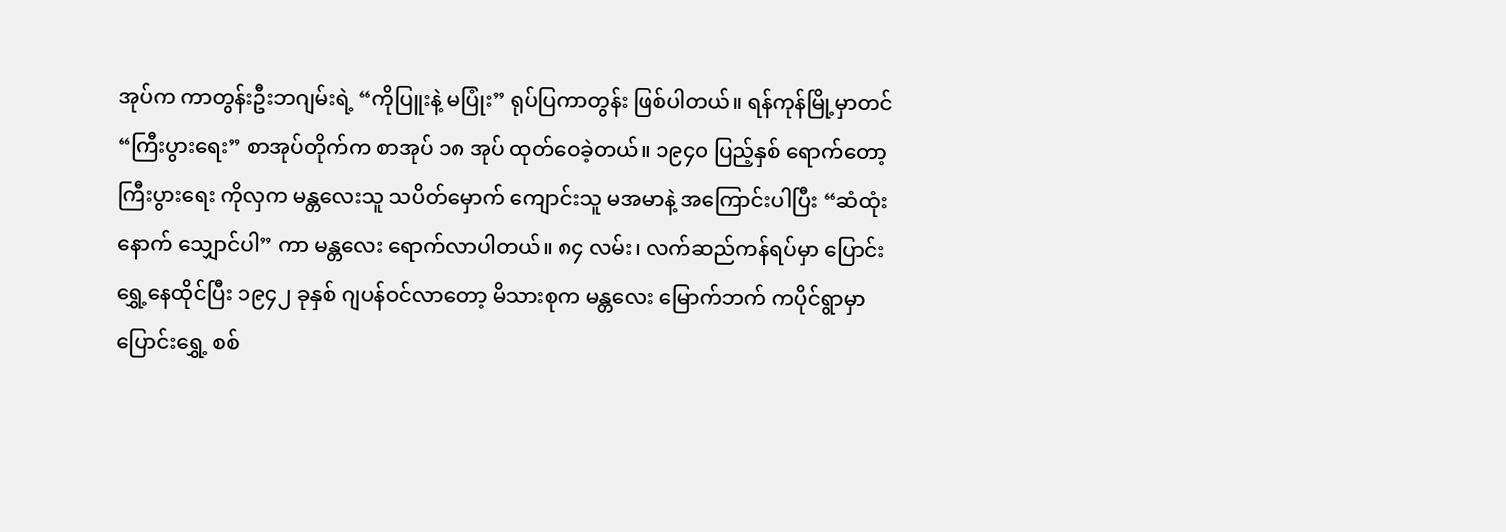အုပ်က ကာတွန်းဦးဘဂျမ်းရဲ့ “ကိုပြူးနဲ့ မပြုံး” ရုပ်ပြကာတွန်း ဖြစ်ပါတယ်။ ရန်ကုန်မြို့မှာတင် “ကြီးပွားရေး” စာအုပ်တိုက်က စာအုပ် ၁၈ အုပ် ထုတ်ဝေခဲ့တယ်။ ၁၉၄၀ ပြည့်နှစ် ရောက်တော့ ကြီးပွားရေး ကိုလှက မန္တလေးသူ သပိတ်မှောက် ကျောင်းသူ မအမာနဲ့ အကြောင်းပါပြီး “ဆံထုံးနောက် သျှောင်ပါ” ကာ မန္တလေး ရောက်လာပါတယ်။ ၈၄ လမ်း၊ လက်ဆည်ကန်ရပ်မှာ ပြောင်းရွှေ့နေထိုင်ပြီး ၁၉၄၂ ခုနှစ် ဂျပန်ဝင်လာတော့ မိသားစုက မန္တလေး မြောက်ဘက် ကပိုင်ရွာမှာ ပြောင်းရွှေ့ စစ်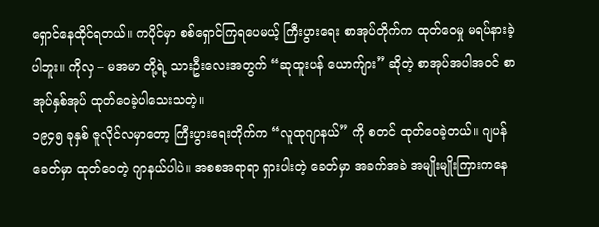ရှောင်နေထိုင်ရတယ်။ ကပိုင်မှာ စစ်ရှောင်ကြရပေမယ့် ကြီးပွားရေး စာအုပ်တိုက်က ထုတ်ဝေမှု မရပ်နားခဲ့ပါဘူး။ ကိုလှ – မအမာ တို့ရဲ့ သားဦးလေးအတွက် “ဆုထူးပန် ယောက်ျား” ဆိုတဲ့ စာအုပ်အပါအဝင် စာအုပ်နှစ်အုပ် ထုတ်ဝေခဲ့ပါသေးသတဲ့။
၁၉၄၅ ခုနှစ် ဇူလိုင်လမှာတော့ ကြီးပွားရေးတိုက်က “လူထုဂျာနယ်” ကို စတင် ထုတ်ဝေခဲ့တယ်။ ဂျပန်ခေတ်မှာ ထုတ်ဝေတဲ့ ဂျာနယ်ပါပဲ။ အစစအရာရာ ရှားပါးတဲ့ ခေတ်မှာ အခက်အခဲ အမျိုးမျိုးကြားကနေ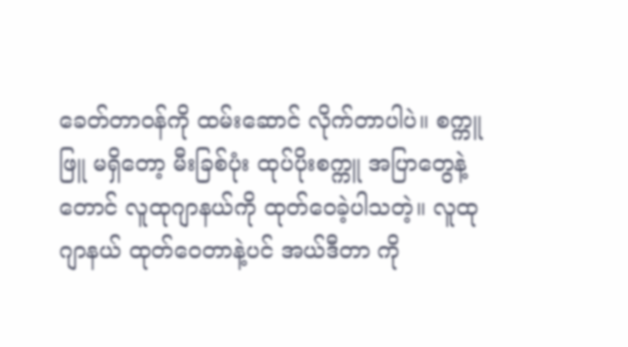ခေတ်တာဝန်ကို ထမ်းဆောင် လိုက်တာပါပဲ။ စက္ကူဖြူ မရှိတော့ မီးခြစ်ပုံး ထုပ်ပိုးစက္ကူ အပြာတွေနဲ့တောင် လူထုဂျာနယ်ကို ထုတ်ဝေခဲ့ပါသတဲ့။ လူထုဂျာနယ် ထုတ်ဝေတာနဲ့ပင် အယ်ဒီတာ ကို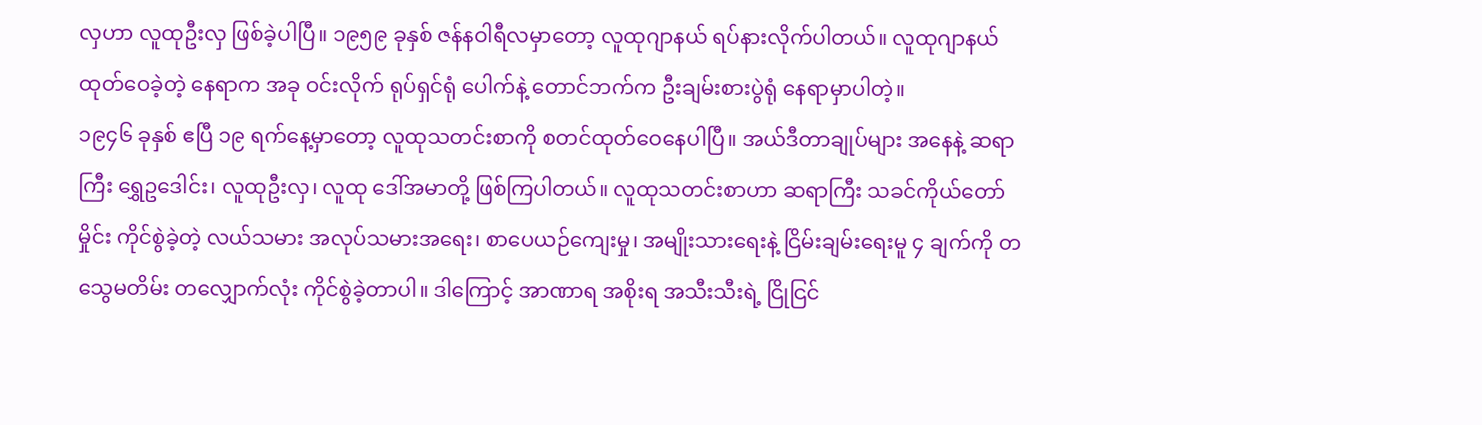လှဟာ လူထုဦးလှ ဖြစ်ခဲ့ပါပြီ။ ၁၉၅၉ ခုနှစ် ဇန်နဝါရီလမှာတော့ လူထုဂျာနယ် ရပ်နားလိုက်ပါတယ်။ လူထုဂျာနယ် ထုတ်ဝေခဲ့တဲ့ နေရာက အခု ဝင်းလိုက် ရုပ်ရှင်ရုံ ပေါက်နဲ့ တောင်ဘက်က ဦးချမ်းစားပွဲရုံ နေရာမှာပါတဲ့။
၁၉၄၆ ခုနှစ် ဧပြီ ၁၉ ရက်နေ့မှာတော့ လူထုသတင်းစာကို စတင်ထုတ်ဝေနေပါပြီ။ အယ်ဒီတာချုပ်များ အနေနဲ့ ဆရာကြီး ရွှေဥဒေါင်း၊ လူထုဦးလှ၊ လူထု ဒေါ်အမာတို့ ဖြစ်ကြပါတယ်။ လူထုသတင်းစာဟာ ဆရာကြီး သခင်ကိုယ်တော်မှိုင်း ကိုင်စွဲခဲ့တဲ့ လယ်သမား အလုပ်သမားအရေး၊ စာပေယဉ်ကျေးမှု၊ အမျိုးသားရေးနဲ့ ငြိမ်းချမ်းရေးမူ ၄ ချက်ကို တသွေမတိမ်း တလျှောက်လုံး ကိုင်စွဲခဲ့တာပါ။ ဒါကြောင့် အာဏာရ အစိုးရ အသီးသီးရဲ့ ငြိုငြင်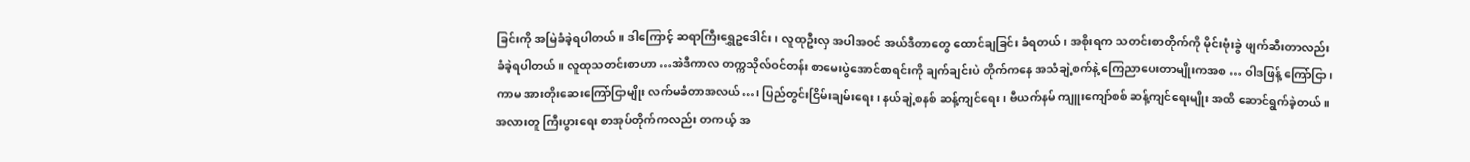ခြင်းကို အမြဲခံခဲ့ရပါတယ်။ ဒါကြောင့် ဆရာကြီးရွှေဥဒေါင်း၊ လူထုဦးလှ အပါအဝင် အယ်ဒီတာတွေ ထောင်ချခြင်း ခံရတယ်၊ အစိုးရက သတင်းစာတိုက်ကို မိုင်းဗုံးခွဲ ဖျက်ဆီးတာလည်း ခံခဲ့ရပါတယ်။ လူထုသတင်းစာဟာ …အဲဒီကာလ တက္ကသိုလ်ဝင်တန်း စာမေးပွဲအောင်စာရင်းကို ချက်ချင်းပဲ တိုက်ကနေ အသံချဲ့စက်နဲ့ ကြေညာပေးတာမျိုးကအစ … ဝါဒဖြန့် ကြော်ငြာ၊ ကာမ အားတိုးဆေးကြော်ငြာမျိုး လက်မခံတာအလယ်…၊ ပြည်တွင်းငြိမ်းချမ်းရေး၊ နယ်ချဲ့စနစ် ဆန့်ကျင်ရေး၊ ဗီယက်နမ် ကျူးကျော်စစ် ဆန့်ကျင်ရေးမျိုး အထိ ဆောင်ရွက်ခဲ့တယ်။ အလားတူ ကြီးပွားရေး စာအုပ်တိုက်ကလည်း တကယ့် အ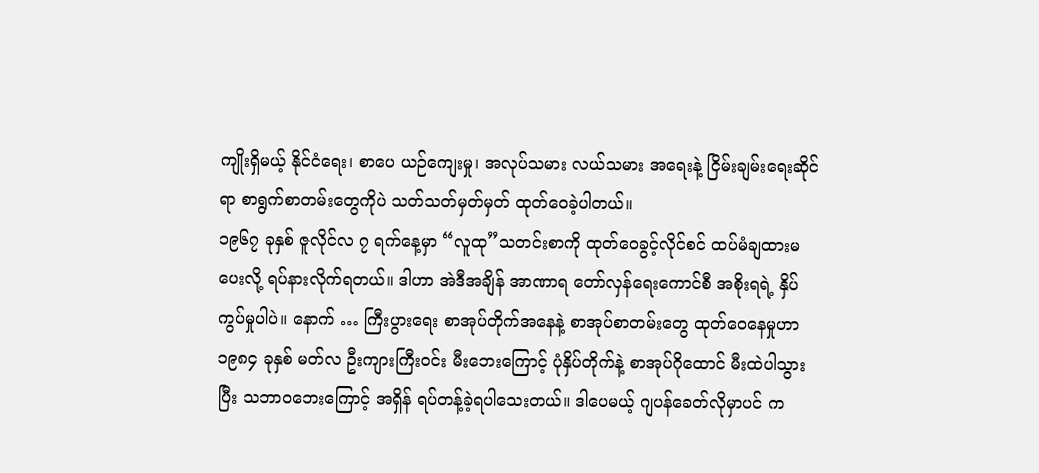ကျိုးရှိမယ့် နိုင်ငံရေး၊ စာပေ ယဉ်ကျေးမှု၊ အလုပ်သမား လယ်သမား အရေးနဲ့ ငြိမ်းချမ်းရေးဆိုင်ရာ စာရွက်စာတမ်းတွေကိုပဲ သတ်သတ်မှတ်မှတ် ထုတ်ဝေခဲ့ပါတယ်။
၁၉၆၇ ခုနှစ် ဇူလိုင်လ ၇ ရက်နေ့မှာ “လူထု”သတင်းစာကို ထုတ်ဝေခွင့်လိုင်စင် ထပ်မံချထားမပေးလို့ ရပ်နားလိုက်ရတယ်။ ဒါဟာ အဲဒီအချိန် အာဏာရ တော်လှန်ရေးကောင်စီ အစိုးရရဲ့ နှိပ်ကွပ်မှုပါပဲ။ နောက် … ကြီးပွားရေး စာအုပ်တိုက်အနေနဲ့ စာအုပ်စာတမ်းတွေ ထုတ်ဝေနေမှုဟာ ၁၉၈၄ ခုနှစ် မတ်လ ဦးကျားကြီးဝင်း မီးဘေးကြောင့် ပုံနှိပ်တိုက်နဲ့ စာအုပ်ဂိုထောင် မီးထဲပါသွားပြီး သဘာဝဘေးကြောင့် အရှိန် ရပ်တန့်ခဲ့ရပါသေးတယ်။ ဒါပေမယ့် ဂျပန်ခေတ်လိုမှာပင် က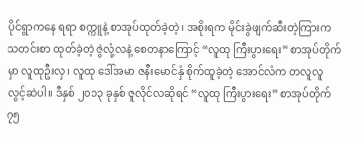ပိုင်ရွာကနေ ရရာ စက္ကူနဲ့ စာအုပ်ထုတ်ခဲ့တဲ့၊ အစိုးရက မိုင်းခွဲဖျက်ဆီးတဲ့ကြားက သတင်းစာ ထုတ်ခဲ့တဲ့ ဇွဲလုံ့လနဲ့ စေတနာကြောင့် “လူထု ကြီးပွားရေး” စာအုပ်တိုက်မှာ လူထုဦးလှ၊ လူထု ဒေါ်အမာ ဇနီးမောင်နှံ စိုက်ထူခဲ့တဲ့ အောင်လံက တလူလူ လွင့်ဆဲပါ။ ဒီနှစ် ၂၀၁၃ ခုနှစ် ဇူလိုင်လဆိုရင် “လူထု ကြီးပွားရေး” စာအုပ်တိုက် ၇၅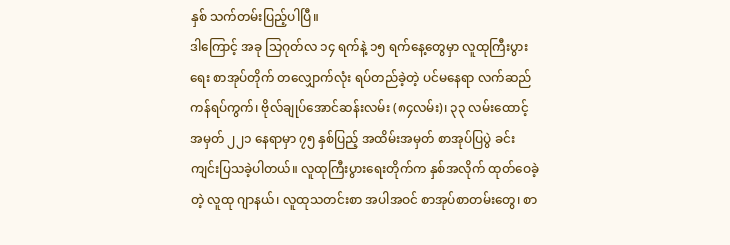နှစ် သက်တမ်းပြည့်ပါပြီ။
ဒါကြောင့် အခု သြဂုတ်လ ၁၄ ရက်နဲ့ ၁၅ ရက်နေ့တွေမှာ လူထုကြီးပွားရေး စာအုပ်တိုက် တလျှောက်လုံး ရပ်တည်ခဲ့တဲ့ ပင်မနေရာ လက်ဆည်ကန်ရပ်ကွက်၊ ဗိုလ်ချုပ်အောင်ဆန်းလမ်း (၈၄လမ်း)၊ ၃၃ လမ်းထောင့် အမှတ် ၂၂၁ နေရာမှာ ၇၅ နှစ်ပြည့် အထိမ်းအမှတ် စာအုပ်ပြပွဲ ခင်းကျင်းပြသခဲ့ပါတယ်။ လူထုကြီးပွားရေးတိုက်က နှစ်အလိုက် ထုတ်ဝေခဲ့တဲ့ လူထု ဂျာနယ်၊ လူထုသတင်းစာ အပါအဝင် စာအုပ်စာတမ်းတွေ၊ စာ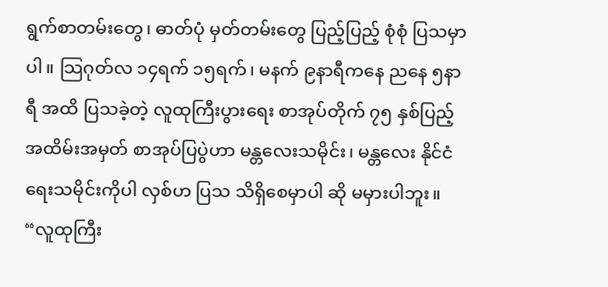ရွက်စာတမ်းတွေ၊ ဓာတ်ပုံ မှတ်တမ်းတွေ ပြည့်ပြည့် စုံစုံ ပြသမှာပါ။ သြဂုတ်လ ၁၄ရက် ၁၅ရက်၊ မနက် ၉နာရီကနေ ညနေ ၅နာရီ အထိ ပြသခဲ့တဲ့ လူထုကြီးပွားရေး စာအုပ်တိုက် ၇၅ နှစ်ပြည့် အထိမ်းအမှတ် စာအုပ်ပြပွဲဟာ မန္တလေးသမိုင်း၊ မန္တလေး နိုင်ငံရေးသမိုင်းကိုပါ လှစ်ဟ ပြသ သိရှိစေမှာပါ ဆို မမှားပါဘူး။
“လူထုကြီး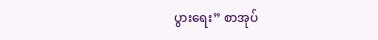ပွားရေး” စာအုပ်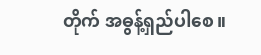တိုက် အဓွန့်ရှည်ပါစေ။